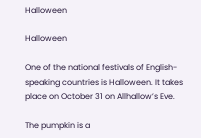Halloween

Halloween

One of the national festivals of English-speaking countries is Halloween. It takes place on October 31 on Allhallow’s Eve.

The pumpkin is a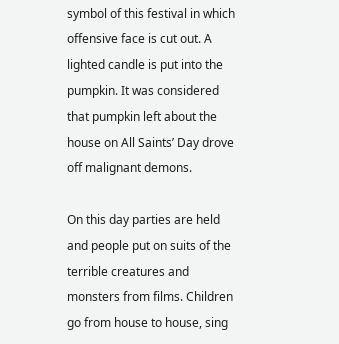symbol of this festival in which offensive face is cut out. A lighted candle is put into the pumpkin. It was considered that pumpkin left about the house on All Saints’ Day drove off malignant demons.

On this day parties are held and people put on suits of the terrible creatures and monsters from films. Children go from house to house, sing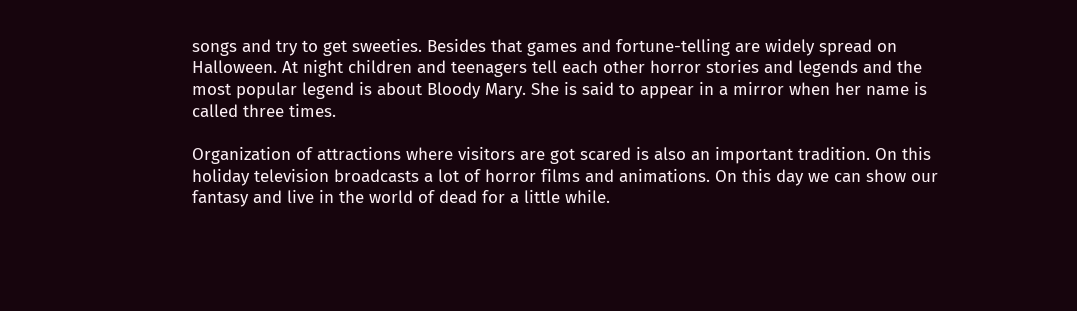songs and try to get sweeties. Besides that games and fortune-telling are widely spread on Halloween. At night children and teenagers tell each other horror stories and legends and the most popular legend is about Bloody Mary. She is said to appear in a mirror when her name is called three times.

Organization of attractions where visitors are got scared is also an important tradition. On this holiday television broadcasts a lot of horror films and animations. On this day we can show our fantasy and live in the world of dead for a little while.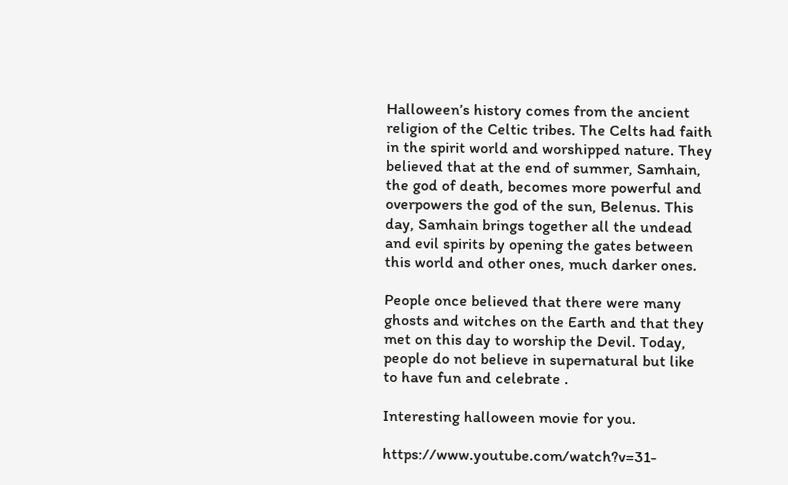Halloween’s history comes from the ancient religion of the Celtic tribes. The Celts had faith in the spirit world and worshipped nature. They believed that at the end of summer, Samhain, the god of death, becomes more powerful and overpowers the god of the sun, Belenus. This day, Samhain brings together all the undead and evil spirits by opening the gates between this world and other ones, much darker ones.

People once believed that there were many ghosts and witches on the Earth and that they met on this day to worship the Devil. Today, people do not believe in supernatural but like to have fun and celebrate .

Interesting halloween movie for you.

https://www.youtube.com/watch?v=31-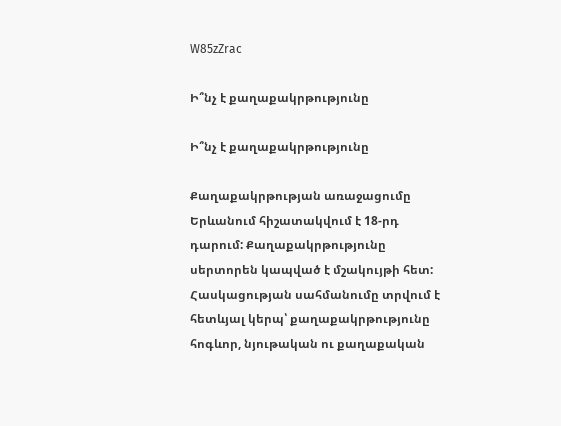W85zZrac

Ի՞նչ է քաղաքակրթությունը

Ի՞նչ է քաղաքակրթությունը

Քաղաքակրթության առաջացումը Երևանում հիշատակվում է 18-րդ դարում: Քաղաքակրթությունը սերտորեն կապված է մշակույթի հետ: Հասկացության սահմանումը տրվում է հետևյալ կերպ՝ քաղաքակրթությունը հոգևոր, նյութական ու քաղաքական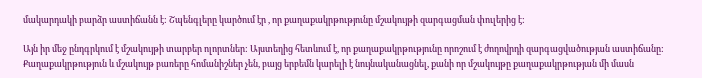մակարդակի բարձր աստիճանն է: Շպենգլերը կարծում էր , որ քաղաքակրթությունը մշակույթի զարգացման փուլերից է:

Այն իր մեջ ընդգրկում է մշակույթի տարբեր ոլորտներ: Այստեղից հետևում է, որ քաղաքակրթությունը որոշում է ժողովրդի զարգացվածության աստիճանը: Քաղաքակրթություն և մշակույթ բառերը հոմանիշներ չեն, բայց երբեմն կարելի է նույնականացնել, քանի որ մշակույթը քաղաքակրթության մի մասն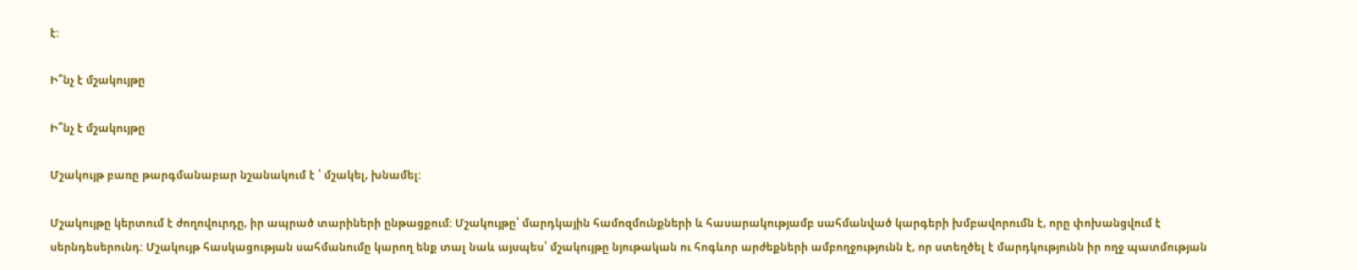է:

Ի՞նչ է մշակույթը

Ի՞նչ է մշակույթը

Մշակույթ բառը թարգմանաբար նշանակում է ՝ մշակել, խնամել:

Մշակույթը կերտում է ժողովուրդը, իր ապրած տարիների ընթացքում: Մշակույթը՝ մարդկային համոզմունքների և հասարակությամբ սահմանված կարգերի խմբավորումն է, որը փոխանցվում է սերնդեսերունդ: Մշակույթ հասկացության սահմանումը կարող ենք տալ նաև այսպես՝ մշակույթը նյութական ու հոգևոր արժեքների ամբողջությունն է, որ ստեղծել է մարդկությունն իր ողջ պատմության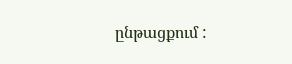ընթացքում :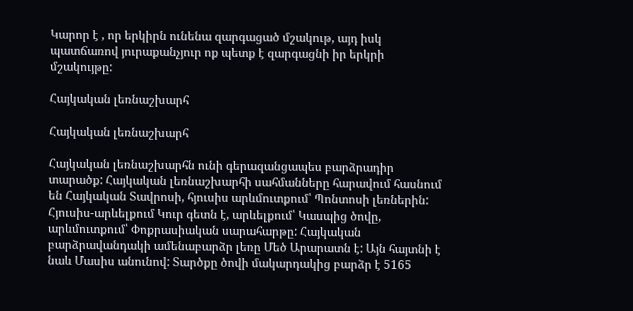Կարոր է , որ երկիրն ունենա զարգացած մշակութ, այդ իսկ պատճառով յուրաքանչյուր ոք պետք է զարգացնի իր երկրի մշակույթը:

Հայկական լեռնաշխարհ

Հայկական լեռնաշխարհ

Հայկական լեռնաշխարհն ունի գերազանցապես բարձրադիր տարածք: Հայկական լեռնաշխարհի սահմանները հարավում հասնում են Հայկական Տավրոսի, հյուսիս արևմուտքում՝ Պոնտոսի լեռներին: Հյուսիս-արևելքում Կուր գետն է, արևելքում՝ Կասպից ծովը, արևմուտքում՝ Փոքրասիական սարահարթը: Հայկական բարձրավանդակի ամենաբարձր լեռը Մեծ Արարատն է: Այն հայտնի է նաև Մասիս անունով: Տարծքը ծովի մակարդակից բարձր է 5165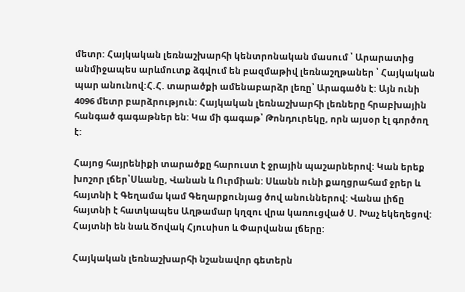մետր: Հայկական լեռնաշխարհի կենտրոնական մասում ՝ Արարատից անմիջապես արևմուտք ձգվում են բազմաթիվ լեռնաշղթաներ ՝ Հայկական պար անունով:Հ.Հ. տարածքի ամենաբարձր լեռը՝ Արագածն է: Այն ունի 4096 մետր բարձրություն: Հայկական լեռնաշխարհի լեռները հրաբխային հանգած գագաթներ են: Կա մի գագաթ՝ Թոնդուրեկը, որն այսօր էլ գործող է:

Հայոց հայրենիքի տարածքը հարուստ է ջրային պաշարներով: Կան երեք խոշոր լճեր՝Սևանը, Վանան և Ուրմիան: Սևանն ունի քաղցրահամ ջրեր և հայտնի է Գեղամա կամ Գեղարքունյաց ծով անուններով: Վանա լիճը հայտնի է հատկապես Աղթամար կղզու վրա կառուցված Ս. Խաչ եկեղեցով: Հայտնի են նաև Ծովակ Հյուսիսո և Փարվանա լճերը:

Հայկական լեռնաշխարհի նշանավոր գետերն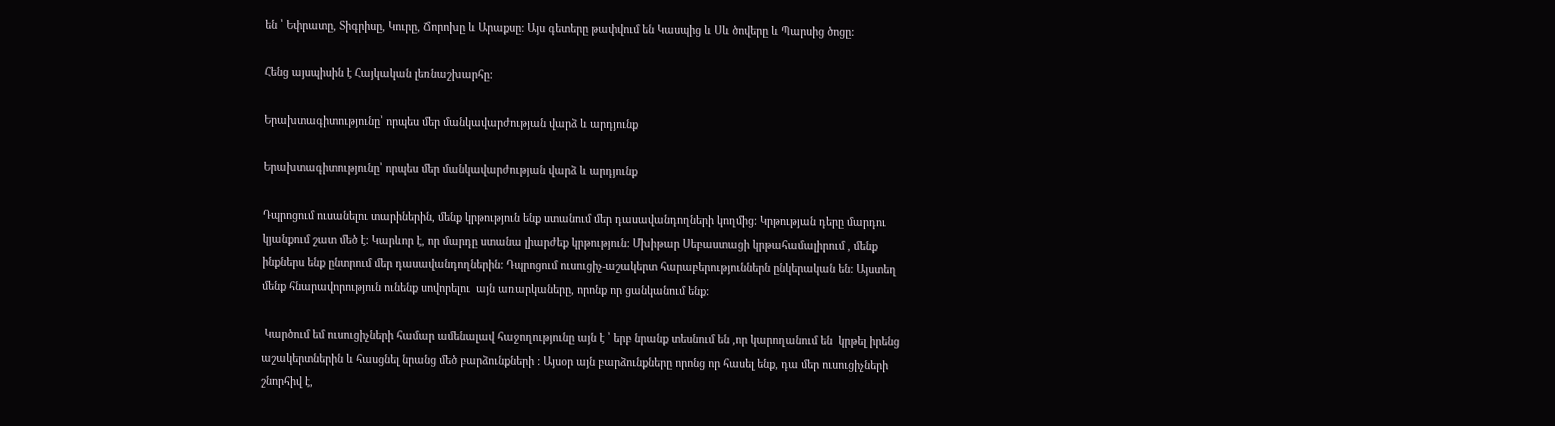են ՝ Եփրատը, Տիգրիսը, Կուրը, Ճորոխը և Արաքսը: Այս գետերը թափվում են Կասպից և Սև ծովերը և Պարսից ծոցը:

Հենց այսպիսին է Հայկական լեռնաշխարհը:

Երախտագիտությունը՝ որպես մեր մանկավարժության վարձ և արդյունք

Երախտագիտությունը՝ որպես մեր մանկավարժության վարձ և արդյունք

Դպրոցում ուսանելու տարիներին, մենք կրթություն ենք ստանում մեր դասավանդողների կողմից: Կրթության դերը մարդու կյանքում շատ մեծ է: Կարևոր է, որ մարդը ստանա լիարժեք կրթություն: Մխիթար Սեբաստացի կրթահամալիրում , մենք ինքներս ենք ընտրում մեր դասավանդողներին: Դպրոցում ուսուցիչ-աշակերտ հարաբերություններն ընկերական են: Այստեղ մենք հնարավորություն ունենք սովորելու  այն առարկաները, որոնք որ ցանկանում ենք:

 Կարծում եմ ուսուցիչների համար ամենալավ հաջողությունը այն է ՝ երբ նրանք տեսնում են ,որ կարողանում են  կրթել իրենց աշակերտներին և հասցնել նրանց մեծ բարձունքների : Այսօր այն բարձունքները որոնց որ հասել ենք, դա մեր ուսուցիչների շնորհիվ է,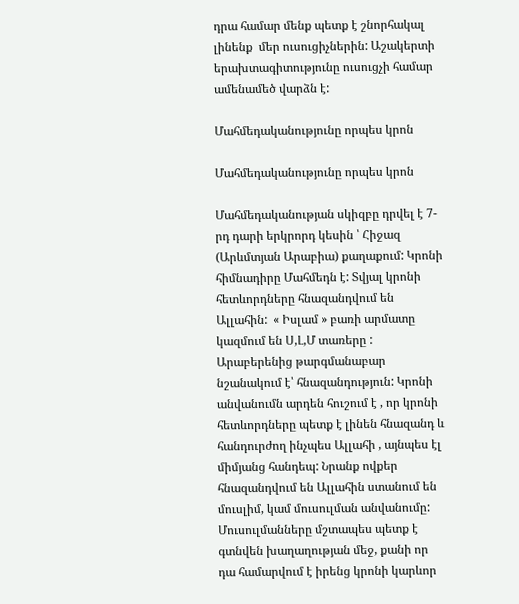դրա համար մենք պետք է շնորհակալ լինենք  մեր ուսուցիչներին: Աշակերտի երախտագիտությունը ուսուցչի համար ամենամեծ վարձն է:

Մահմեդականությունը որպես կրոն

Մահմեդականությունը որպես կրոն

Մահմեդականության սկիզբը դրվել է 7-րդ դարի երկրորդ կեսին ՝ Հիջազ (Արևմտյան Արաբիա) քաղաքում: Կրոնի հիմնադիրը Մահմեդն է: Տվյալ կրոնի հետևորդները հնազանդվում են Ալլահին:  « Իսլամ » բառի արմատը կազմում են Ս,Լ,Մ տառերը : Արաբերենից թարգմանաբար նշանակում է՝ հնազանդություն: Կրոնի անվանումն արդեն հուշում է , որ կրոնի հետևորդները պետք է լինեն հնազանդ և հանդուրժող ինչպես Ալլահի , այնպես էլ միմյանց հանդեպ: Նրանք ովքեր հնազանդվում են Ալլահին ստանում են մուսլիմ, կամ մուսուլման անվանումը: Մուսուլմանները մշտապես պետք է գտնվեն խաղաղության մեջ, քանի որ դա համարվում է իրենց կրոնի կարևոր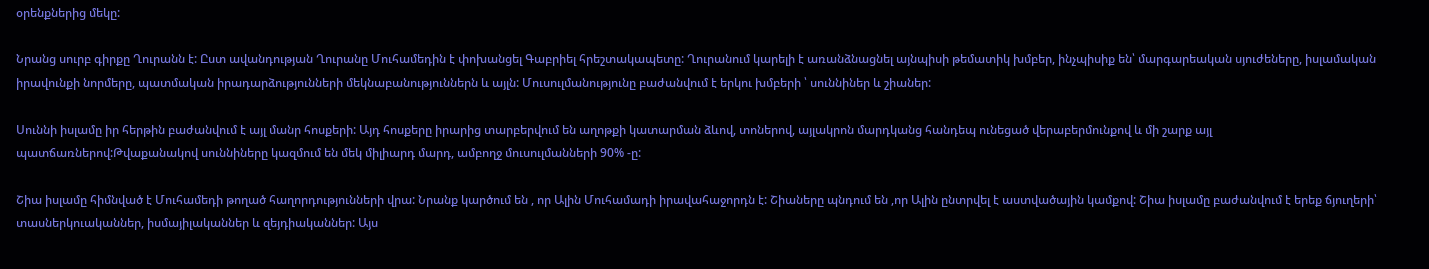օրենքներից մեկը:

Նրանց սուրբ գիրքը Ղուրանն է: Ըստ ավանդության Ղուրանը Մուհամեդին է փոխանցել Գաբրիել հրեշտակապետը: Ղուրանում կարելի է առանձնացնել այնպիսի թեմատիկ խմբեր, ինչպիսիք են՝ մարգարեական սյուժեները, իսլամական իրավունքի նորմերը, պատմական իրադարձությունների մեկնաբանություններն և այլն: Մուսուլմանությունը բաժանվում է երկու խմբերի ՝ սուննիներ և շիաներ:

Սուննի իսլամը իր հերթին բաժանվում է այլ մանր հոսքերի: Այդ հոսքերը իրարից տարբերվում են աղոթքի կատարման ձևով, տոներով, այլակրոն մարդկանց հանդեպ ունեցած վերաբերմունքով և մի շարք այլ պատճառներով:Թվաքանակով սուննիները կազմում են մեկ միլիարդ մարդ, ամբողջ մուսուլմանների 90% -ը:

Շիա իսլամը հիմնված է Մուհամեդի թողած հաղորդությունների վրա: Նրանք կարծում են , որ Ալին Մուհամադի իրավահաջորդն է: Շիաները պնդում են ,որ Ալին ընտրվել է աստվածային կամքով: Շիա իսլամը բաժանվում է երեք ճյուղերի՝ տասներկուականներ, իսմայիլականներ և զեյդիականներ: Այս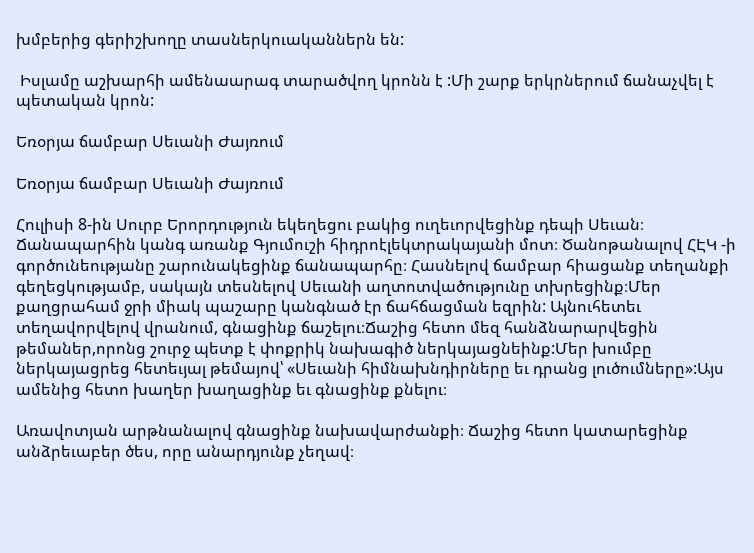խմբերից գերիշխողը տասներկուականներն են:

 Իսլամը աշխարհի ամենաարագ տարածվող կրոնն է :Մի շարք երկրներում ճանաչվել է պետական կրոն:

Եռօրյա ճամբար Սեւանի Ժայռում

Եռօրյա ճամբար Սեւանի Ժայռում

Հուլիսի 8-ին Սուրբ Երորդություն եկեղեցու բակից ուղեւորվեցինք դեպի Սեւան։ Ճանապարհին կանգ առանք Գյումուշի հիդրոէլեկտրակայանի մոտ։ Ծանոթանալով ՀԷԿ -ի գործունեությանը շարունակեցինք ճանապարհը։ Հասնելով ճամբար հիացանք տեղանքի գեղեցկությամբ, սակայն տեսնելով Սեւանի աղտոտվածությունը տխրեցինք։Մեր քաղցրահամ ջրի միակ պաշարը կանգնած էր ճահճացման եզրին: Այնուհետեւ տեղավորվելով վրանում, գնացինք ճաշելու։Ճաշից հետո մեզ հանձնարարվեցին թեմաներ,որոնց շուրջ պետք է փոքրիկ նախագիծ ներկայացնեինք:Մեր խումբը ներկայացրեց հետեւյալ թեմայով՝ «Սեւանի հիմնախնդիրները եւ դրանց լուծումները»:Այս ամենից հետո խաղեր խաղացինք եւ գնացինք քնելու։

Առավոտյան արթնանալով գնացինք նախավարժանքի։ Ճաշից հետո կատարեցինք անձրեւաբեր ծես, որը անարդյունք չեղավ։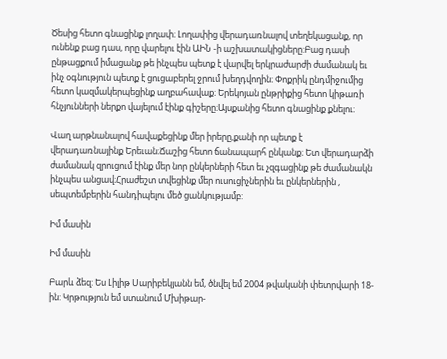Ծեսից հետո գնացինք լողափ։ Լողափից վերադառնալով տեղեկացանք, որ ունենք բաց դաս, որը վարելու էին ԱԻՆ -ի աշխատակիցները:Բաց դասի ընթացքում իմացանք թե ինչպես պետք է վարվել երկրաժարժի ժամանակ եւ ինչ օգնություն պետք է ցուցաբերել ջրում խեղդվողին։ Փոքրիկ ընդմիջումից հետո կազմակերպեցինք աղբահավաք։ Երեկոյան ընթրիքից հետո կիթառի հնչյունների ներքո վայելում էինք գիշերը։Այսքանից հետո գնացինք քնելու։

Վաղ արթնանալով հավաքեցինք մեր իրերը,քանի որ պետք է վերադառնայինք Երեւան։Ճաշից հետո ճանապարհ ընկանք։ Ետ վերադարձի ժամանակ զրուցում էինք մեր նոր ընկերների հետ եւ չզգացինք թե ժամանակն ինչպես անցավ։Հրաժեշտ տվեցինք մեր ուսուցիչներին եւ ընկերներին , սեպտեմբերին հանդիպելու մեծ ցանկությամբ:

Իմ մասին

Իմ մասին

Բարև ձեզ: Ես Լիլիթ Սարիբեկյանն եմ, ծնվել եմ 2004 թվականի փետրվարի 18-ին: Կրթություն եմ ստանում Մխիթար-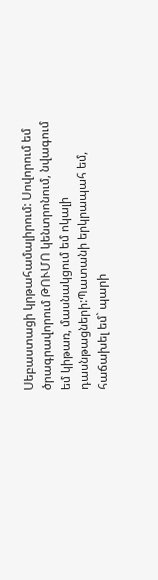Սեբաստացի կրթահամալիրում: Սովորում եմ ծրագրավորում ԹՈՒՄՈ կենտրոնում, նվագում եմ կիթառ, մասնակցում եմ ոկալի դասնթացների:Պատանի երկրապահ եմ, հաճախել եմ` պարի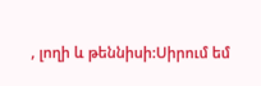, լողի և թեննիսի:Սիրում եմ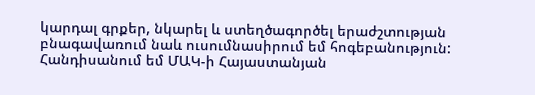կարդալ գրքեր, նկարել և ստեղծագործել երաժշտության բնագավառում նաև ուսումնասիրում եմ հոգեբանություն: Հանդիսանում եմ ՄԱԿ-ի Հայաստանյան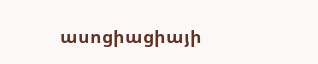ասոցիացիայի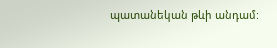պատանեկան թևի անդամ: